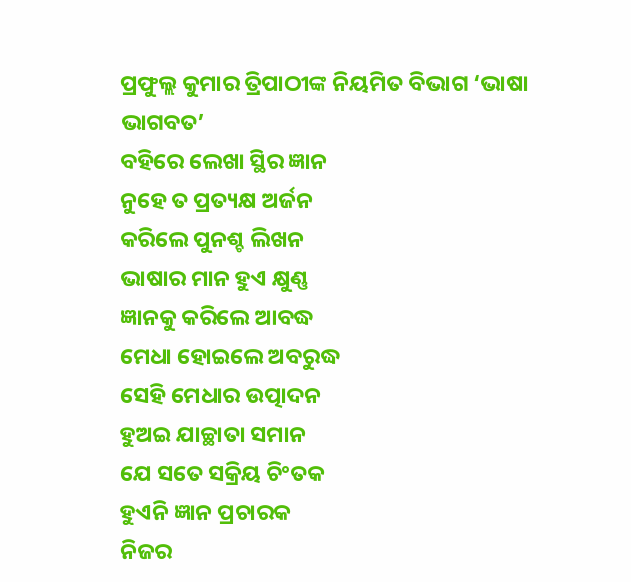ପ୍ରଫୁଲ୍ଲ କୁମାର ତ୍ରିପାଠୀଙ୍କ ନିୟମିତ ବିଭାଗ ‘ଭାଷା ଭାଗବତ’
ବହିରେ ଲେଖା ସ୍ଥିର ଜ୍ଞାନ
ନୁହେ ତ ପ୍ରତ୍ୟକ୍ଷ ଅର୍ଜନ
କରିଲେ ପୁନଶ୍ଚ ଲିଖନ
ଭାଷାର ମାନ ହୁଏ କ୍ଷୁଣ୍ଣ
ଜ୍ଞାନକୁ କରିଲେ ଆବଦ୍ଧ
ମେଧା ହୋଇଲେ ଅବରୁଦ୍ଧ
ସେହି ମେଧାର ଉତ୍ପାଦନ
ହୁଅଇ ଯାଚ୍ଛାତା ସମାନ
ଯେ ସତେ ସକ୍ରିୟ ଚିଂତକ
ହୁଏନି ଜ୍ଞାନ ପ୍ରଚାରକ
ନିଜର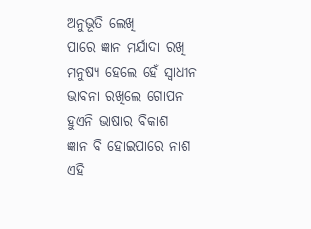ଅନୁଭୂତି ଲେଖି
ପାରେ ଜ୍ଞାନ ମର୍ଯାଦା ରଖି
ମନୁଷ୍ୟ ହେଲେ ହେଁ ସ୍ବାଧୀନ
ଭାବନା ରଖିଲେ ଗୋପନ
ହୁଏନି ଭାଷାର ବିକାଶ
ଜ୍ଞାନ ବି ହୋଇପାରେ ନାଶ
ଏହି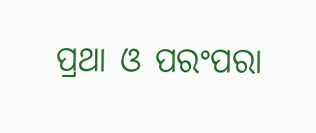ପ୍ରଥା ଓ ପରଂପରା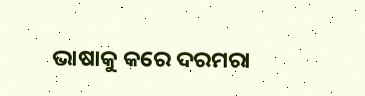ଭାଷାକୁ କରେ ଦରମରା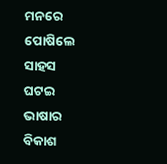ମନରେ ପୋଷିଲେ ସାହସ
ଘଟଇ ଭାଷାର ବିକାଶ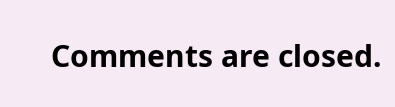Comments are closed.